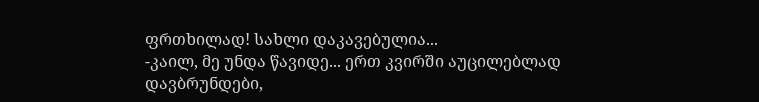ფრთხილად! სახლი დაკავებულია...
-კაილ, მე უნდა წავიდე... ერთ კვირში აუცილებლად დავბრუნდები,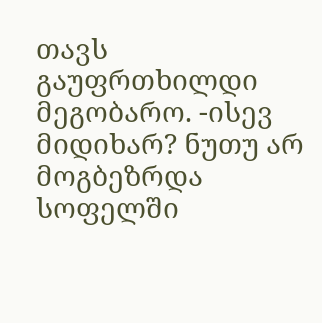თავს გაუფრთხილდი მეგობარო. -ისევ მიდიხარ? ნუთუ არ მოგბეზრდა სოფელში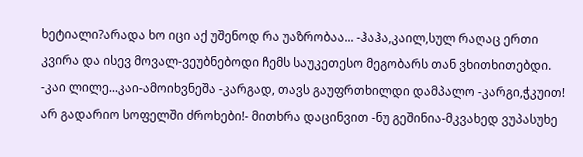ხეტიალი?არადა ხო იცი აქ უშენოდ რა უაზრობაა... -ჰაჰა,კაილ,სულ რაღაც ერთი კვირა და ისევ მოვალ-ვეუბნებოდი ჩემს საუკეთესო მეგობარს თან ვხითხითებდი. -კაი ლილე...კაი-ამოიხვნეშა -კარგად, თავს გაუფრთხილდი დამპალო -კარგი,ჭკუით! არ გადარიო სოფელში ძროხები!- მითხრა დაცინვით -ნუ გეშინია-მკვახედ ვუპასუხე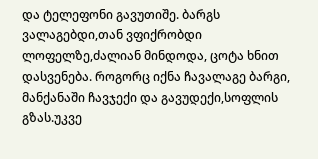და ტელეფონი გავუთიშე. ბარგს ვალაგებდი,თან ვფიქრობდი ლოფელზე,ძალიან მინდოდა, ცოტა ხნით დასვენება. როგორც იქნა ჩავალაგე ბარგი, მანქანაში ჩავჯექი და გავუდექი,სოფლის გზას.უკვე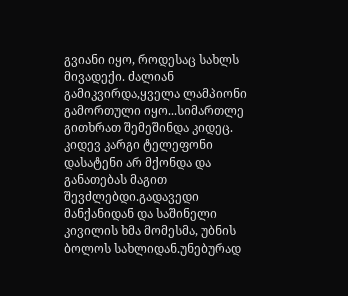გვიანი იყო, როდესაც სახლს მივადექი. ძალიან გამიკვირდა,ყველა ლამპიონი გამორთული იყო...სიმართლე გითხრათ შემეშინდა კიდეც. კიდევ კარგი ტელეფონი დასატენი არ მქონდა და განათებას მაგით შევძლებდი.გადავედი მანქანიდან და საშინელი კივილის ხმა მომესმა, უბნის ბოლოს სახლიდან.უნებურად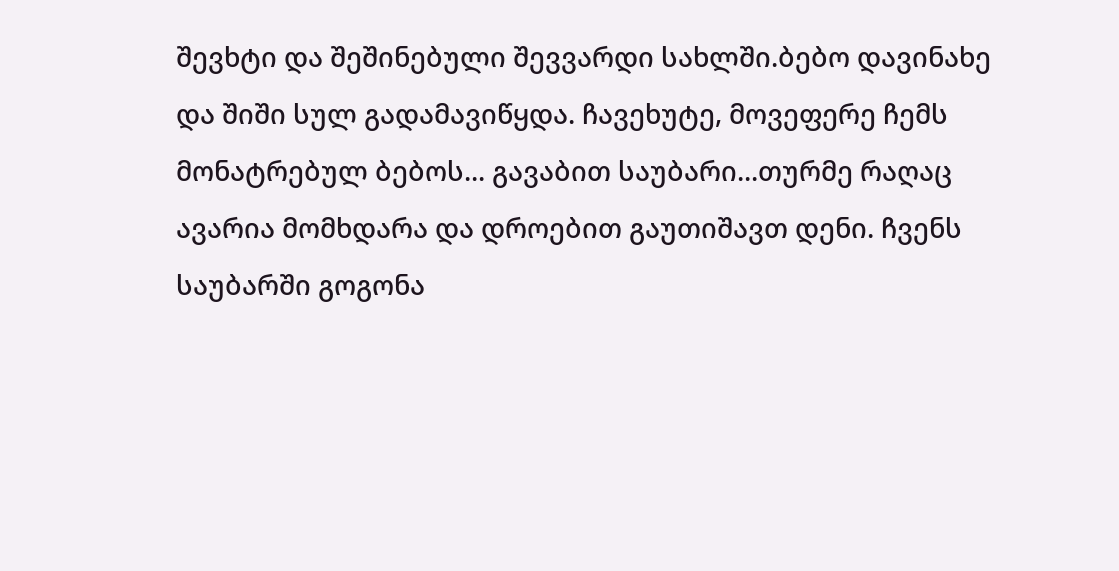შევხტი და შეშინებული შევვარდი სახლში.ბებო დავინახე და შიში სულ გადამავიწყდა. ჩავეხუტე, მოვეფერე ჩემს მონატრებულ ბებოს... გავაბით საუბარი...თურმე რაღაც ავარია მომხდარა და დროებით გაუთიშავთ დენი. ჩვენს საუბარში გოგონა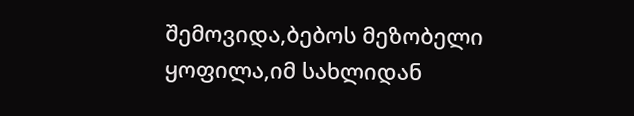შემოვიდა,ბებოს მეზობელი ყოფილა,იმ სახლიდან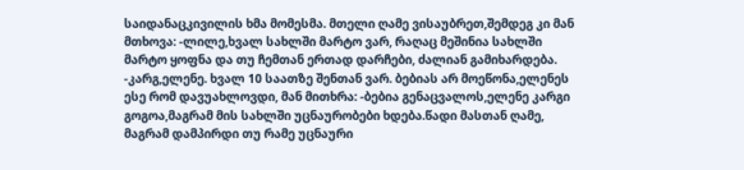საიდანაცკივილის ხმა მომესმა. მთელი ღამე ვისაუბრეთ,შემდეგ კი მან მთხოვა: -ლილე,ხვალ სახლში მარტო ვარ, რაღაც მეშინია სახლში მარტო ყოფნა და თუ ჩემთან ერთად დარჩები, ძალიან გამიხარდება. -კარგ,ელენე. ხვალ 10 საათზე შენთან ვარ. ბებიას არ მოეწონა,ელენეს ესე რომ დავუახლოვდი, მან მითხრა: -ბებია გენაცვალოს,ელენე კარგი გოგოა,მაგრამ მის სახლში უცნაურობები ხდება.წადი მასთან ღამე, მაგრამ დამპირდი თუ რამე უცნაური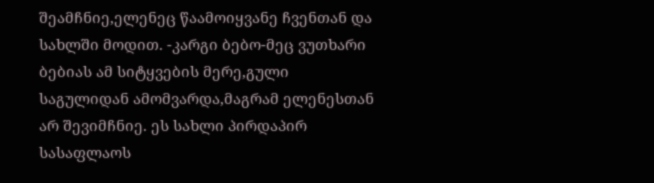შეამჩნიე,ელენეც წაამოიყვანე ჩვენთან და სახლში მოდით. -კარგი ბებო-მეც ვუთხარი ბებიას ამ სიტყვების მერე,გული საგულიდან ამომვარდა,მაგრამ ელენესთან არ შევიმჩნიე. ეს სახლი პირდაპირ სასაფლაოს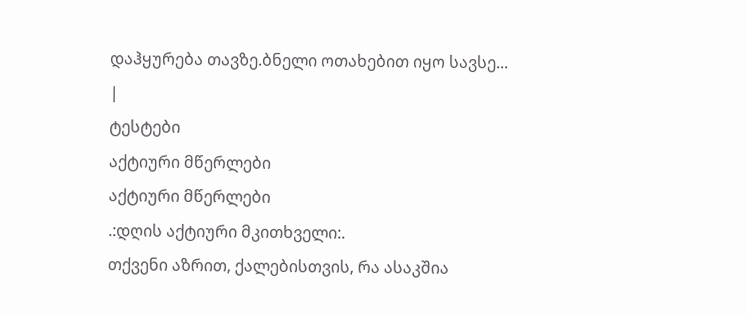დაჰყურება თავზე.ბნელი ოთახებით იყო სავსე... |
ტესტები
აქტიური მწერლები
აქტიური მწერლები
.:დღის აქტიური მკითხველი:.
თქვენი აზრით, ქალებისთვის, რა ასაკშია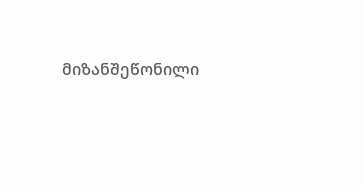მიზანშეწონილი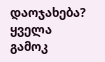დაოჯახება?
ყველა გამოკ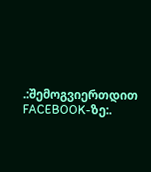.:შემოგვიერთდით FACEBOOK-ზე:.